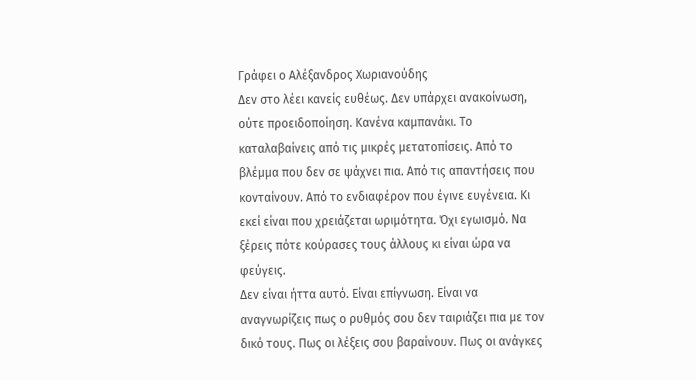Γράφει ο Αλέξανδρος Χωριανούδης
Δεν στο λέει κανείς ευθέως. Δεν υπάρχει ανακοίνωση, ούτε προειδοποίηση. Κανένα καμπανάκι. Το καταλαβαίνεις από τις μικρές μετατοπίσεις. Από το βλέμμα που δεν σε ψάχνει πια. Από τις απαντήσεις που κονταίνουν. Από το ενδιαφέρον που έγινε ευγένεια. Κι εκεί είναι που χρειάζεται ωριμότητα. Όχι εγωισμό. Να ξέρεις πότε κούρασες τους άλλους κι είναι ώρα να φεύγεις.
Δεν είναι ήττα αυτό. Είναι επίγνωση. Είναι να αναγνωρίζεις πως ο ρυθμός σου δεν ταιριάζει πια με τον δικό τους. Πως οι λέξεις σου βαραίνουν. Πως οι ανάγκες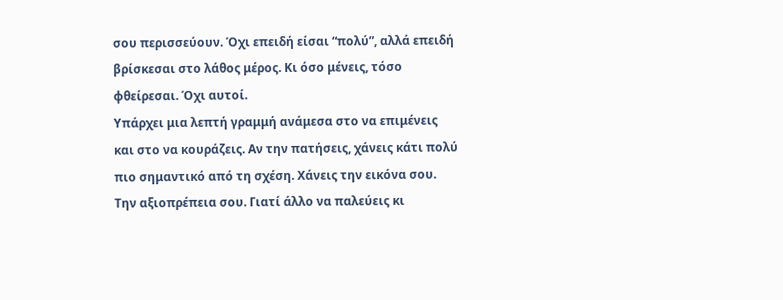σου περισσεύουν. Όχι επειδή είσαι “πολύ”, αλλά επειδή βρίσκεσαι στο λάθος μέρος. Κι όσο μένεις, τόσο φθείρεσαι. Όχι αυτοί.
Υπάρχει μια λεπτή γραμμή ανάμεσα στο να επιμένεις και στο να κουράζεις. Αν την πατήσεις, χάνεις κάτι πολύ πιο σημαντικό από τη σχέση. Χάνεις την εικόνα σου. Την αξιοπρέπεια σου. Γιατί άλλο να παλεύεις κι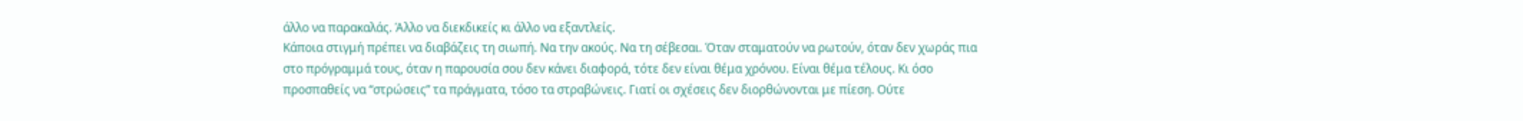άλλο να παρακαλάς. Άλλο να διεκδικείς κι άλλο να εξαντλείς.
Κάποια στιγμή πρέπει να διαβάζεις τη σιωπή. Να την ακούς. Να τη σέβεσαι. Όταν σταματούν να ρωτούν, όταν δεν χωράς πια στο πρόγραμμά τους, όταν η παρουσία σου δεν κάνει διαφορά, τότε δεν είναι θέμα χρόνου. Είναι θέμα τέλους. Κι όσο προσπαθείς να “στρώσεις” τα πράγματα, τόσο τα στραβώνεις. Γιατί οι σχέσεις δεν διορθώνονται με πίεση. Ούτε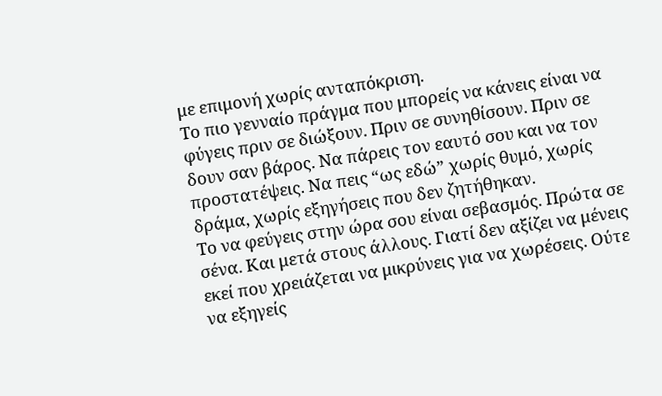με επιμονή χωρίς ανταπόκριση.
Το πιο γενναίο πράγμα που μπορείς να κάνεις είναι να φύγεις πριν σε διώξουν. Πριν σε συνηθίσουν. Πριν σε δουν σαν βάρος. Να πάρεις τον εαυτό σου και να τον προστατέψεις. Να πεις “ως εδώ” χωρίς θυμό, χωρίς δράμα, χωρίς εξηγήσεις που δεν ζητήθηκαν.
Το να φεύγεις στην ώρα σου είναι σεβασμός. Πρώτα σε σένα. Και μετά στους άλλους. Γιατί δεν αξίζει να μένεις εκεί που χρειάζεται να μικρύνεις για να χωρέσεις. Ούτε να εξηγείς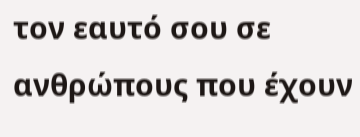τον εαυτό σου σε ανθρώπους που έχουν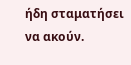ήδη σταματήσει να ακούν.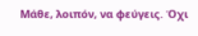Μάθε, λοιπόν, να φεύγεις. Όχι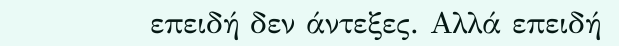επειδή δεν άντεξες. Αλλά επειδή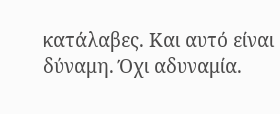κατάλαβες. Και αυτό είναι δύναμη. Όχι αδυναμία.